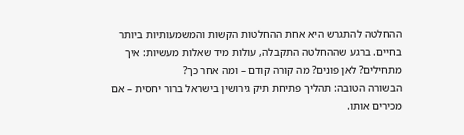ההחלטה להתגרש היא אחת ההחלטות הקשות והמשמעותיות ביותר בחיים. ברגע שההחלטה התקבלה, עולות מיד שאלות מעשיות: איך מתחילים? לאן פונים? מה קורה קודם – ומה אחר כך?
הבשורה הטובה: תהליך פתיחת תיק גירושין בישראל ברור יחסית – אם מכירים אותו.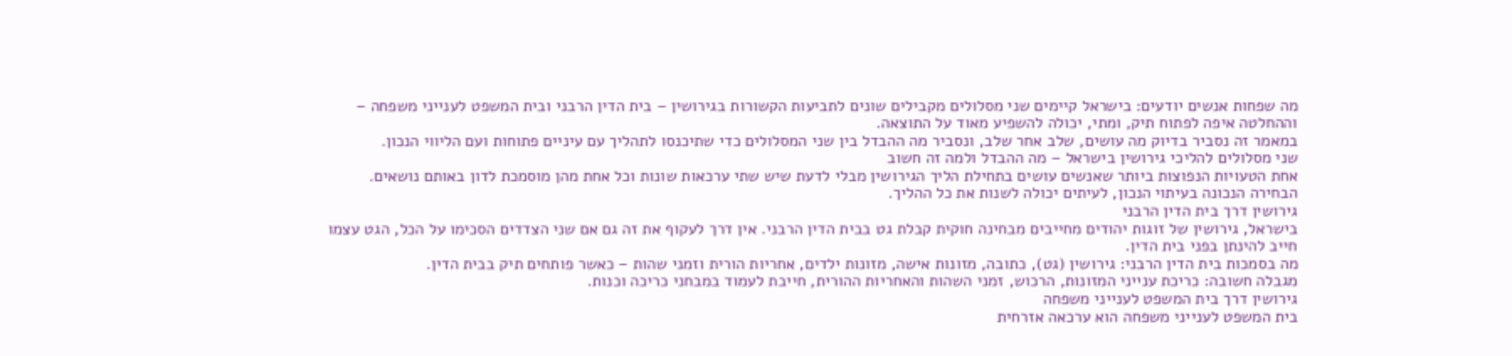מה שפחות אנשים יודעים: בישראל קיימים שני מסלולים מקבילים שונים לתביעות הקשורות בגירושין – בית הדין הרבני ובית המשפט לענייני משפחה – וההחלטה איפה לפתוח תיק, ומתי, יכולה להשפיע מאוד על התוצאה.
במאמר זה נסביר בדיוק מה עושים, שלב אחר שלב, ונסביר מה ההבדל בין שני המסלולים כדי שתיכנסו לתהליך עם עיניים פתוחות ועם הליווי הנכון.
שני מסלולים להליכי גירושין בישראל – מה ההבדל ולמה זה חשוב
אחת הטעויות הנפוצות ביותר שאנשים עושים בתחילת הליך הגירושין מבלי לדעת שיש שתי ערכאות שונות וכל אחת מהן מוסמכת לדון באותם נושאים. הבחירה הנכונה בעיתוי הנכון, לעיתים יכולה לשנות את כל ההליך.
גירושין דרך בית הדין הרבני
בישראל, גירושין של זוגות יהודים מחייבים מבחינה חוקית קבלת גט בבית הדין הרבני. אין דרך לעקוף את זה גם אם שני הצדדים הסכימו על הכל, הגט עצמו חייב להינתן בפני בית הדין.
מה בסמכות בית הדין הרבני: גירושין (גט), כתובה, מזונות אישה, מזונות ילדים, אחריות הורית וזמני שהות – כאשר פותחים תיק בבית הדין.
מגבלה חשובה: כריכת ענייני המזונות, הרכוש, זמני השהות והאחריות ההורית, חייבת לעמוד במבחני כריכה וכנות.
גירושין דרך בית המשפט לענייני משפחה
בית המשפט לענייני משפחה הוא ערכאה אזרחית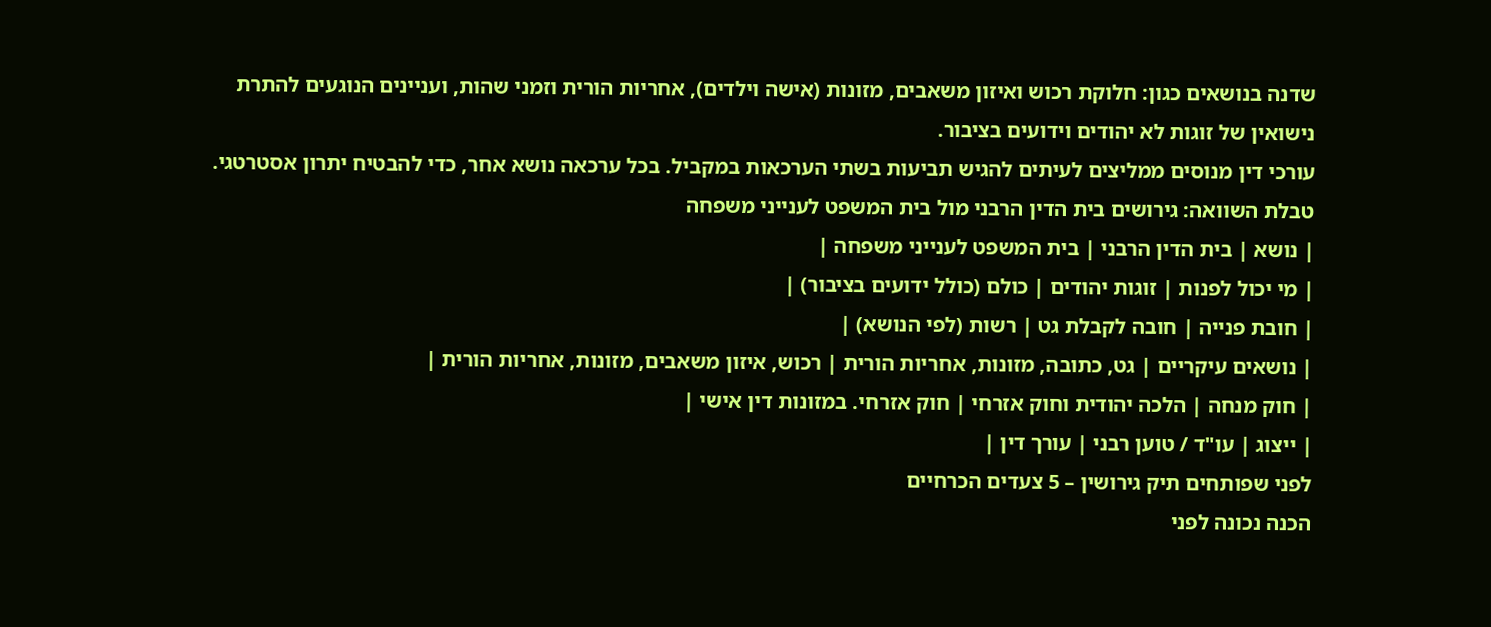שדנה בנושאים כגון: חלוקת רכוש ואיזון משאבים, מזונות (אישה וילדים), אחריות הורית וזמני שהות, ועניינים הנוגעים להתרת נישואין של זוגות לא יהודים וידועים בציבור.
עורכי דין מנוסים ממליצים לעיתים להגיש תביעות בשתי הערכאות במקביל. בכל ערכאה נושא אחר, כדי להבטיח יתרון אסטרטגי.
טבלת השוואה: גירושים בית הדין הרבני מול בית המשפט לענייני משפחה
| נושא | בית הדין הרבני | בית המשפט לענייני משפחה |
| מי יכול לפנות | זוגות יהודים | כולם (כולל ידועים בציבור) |
| חובת פנייה | חובה לקבלת גט | רשות (לפי הנושא) |
| נושאים עיקריים | גט, כתובה, מזונות, אחריות הורית | רכוש, איזון משאבים, מזונות, אחריות הורית |
| חוק מנחה | הלכה יהודית וחוק אזרחי | חוק אזרחי. במזונות דין אישי |
| ייצוג | עו"ד / טוען רבני | עורך דין |
לפני שפותחים תיק גירושין – 5 צעדים הכרחיים
הכנה נכונה לפני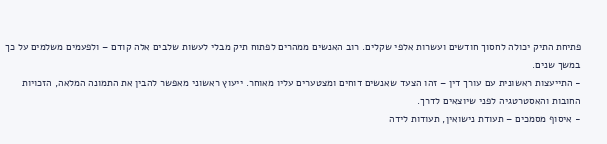פתיחת התיק יכולה לחסוך חודשים ועשרות אלפי שקלים. רוב האנשים ממהרים לפתוח תיק מבלי לעשות שלבים אלה קודם – ולפעמים משלמים על כך במשך שנים.
- התייעצות ראשונית עם עורך דין – זהו הצעד שאנשים דוחים ומצטערים עליו מאוחר. ייעוץ ראשוני מאפשר להבין את התמונה המלאה, הזכויות החובות והאסטרטגיה לפני שיוצאים לדרך.
- איסוף מסמכים – תעודת נישואין, תעודות לידה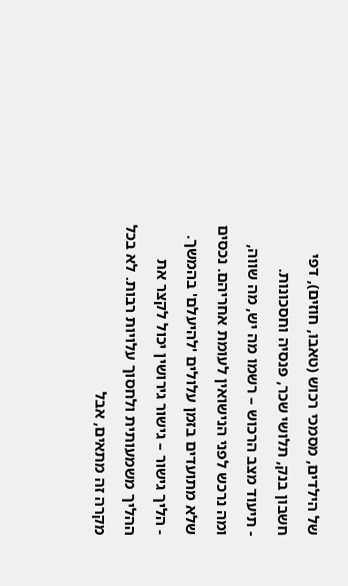של הילדים, מסמכי רכוש (טאבו, חוזים), דפי חשבון בנק, תלושי שכר, פנסיה וחסכונות.
- תיעוד מצב הרכוש – רשמו מה יש, מה שווה, ומה נרכש לפני הנישואין לעומת אחריהם. נכסים שלא מתועדים בזמן עלולים 'להיעלם' בהמשך.
- הליך גישור – גישור גירושין יכול לקצר את ההליך משמעותית ולחסוך עלויות רבות. לא בכל מקרה זה מתאים, אבל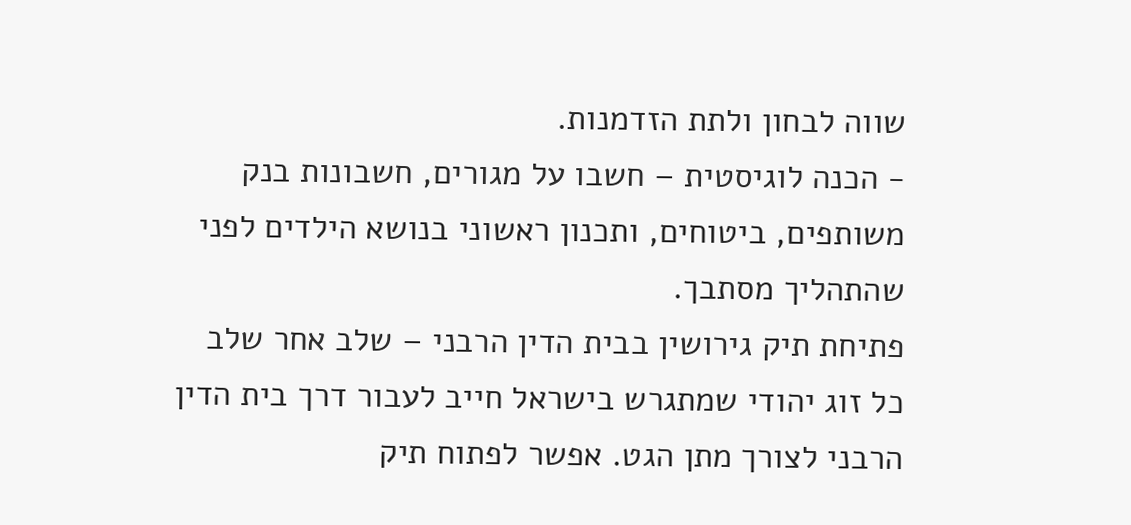שווה לבחון ולתת הזדמנות.
- הכנה לוגיסטית – חשבו על מגורים, חשבונות בנק משותפים, ביטוחים, ותכנון ראשוני בנושא הילדים לפני שהתהליך מסתבך.
פתיחת תיק גירושין בבית הדין הרבני – שלב אחר שלב
כל זוג יהודי שמתגרש בישראל חייב לעבור דרך בית הדין הרבני לצורך מתן הגט. אפשר לפתוח תיק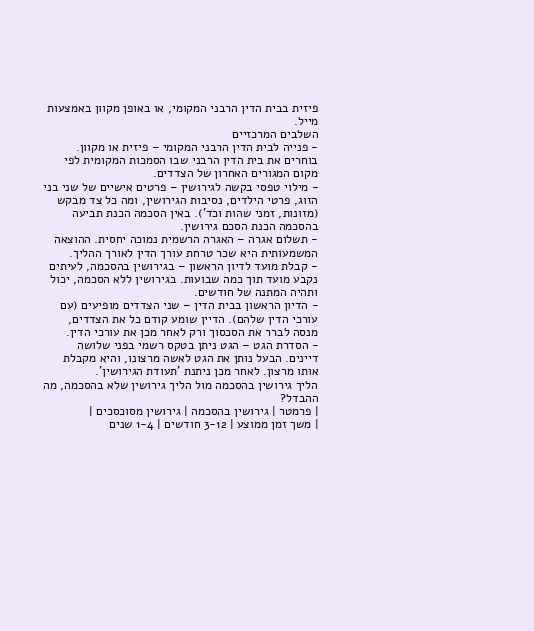פיזית בבית הדין הרבני המקומי, או באופן מקוון באמצעות מייל.
השלבים המרכזיים
- פנייה לבית הדין הרבני המקומי – פיזית או מקוון. בוחרים את בית הדין הרבני שבו הסמכות המקומית לפי מקום המגורים האחרון של הצדדים.
- מילוי טפסי בקשה לגירושין – פרטים אישיים של שני בני הזוג, פרטי הילדים, נסיבות הגירושין, ומה כל צד מבקש (מזונות, זמני שהות וכד'). באין הסכמה הכנת תביעה בהסכמה הכנת הסכם גירושין.
- תשלום אגרה – האגרה הרשמית נמוכה יחסית. ההוצאה המשמעותית היא שכר טרחת עורך הדין לאורך ההליך.
- קבלת מועד לדיון הראשון – בגירושין בהסכמה, לעיתים נקבע מועד תוך כמה שבועות. בגירושין ללא הסכמה, יכול ותהיה המתנה של חודשים.
- הדיון הראשון בבית הדין – שני הצדדים מופיעים (עם עורכי הדין שלהם). הדיין שומע קודם כל את הצדדים, מנסה לברר את הסכסוך ורק לאחר מכן את עורכי הדין.
- הסדרת הגט – הגט ניתן בטקס רשמי בפני שלושה דיינים. הבעל נותן את הגט לאשה מרצונו, והיא מקבלת אותו מרצון. לאחר מכן ניתנת 'תעודת הגירושין'.
הליך גירושין בהסכמה מול הליך גירושין שלא בהסכמה, מה ההבדל?
| פרמטר | גירושין בהסכמה | גירושין מסוכסכים |
| משך זמן ממוצע | 3-12 חודשים | 1-4 שנים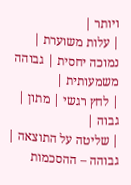ויותר |
| עלות משוערת | נמוכה יחסית | גבוהה משמעותית |
| לחץ רגשי | מתון | גבוה |
| שליטה על התוצאה | גבוהה – ההסכמות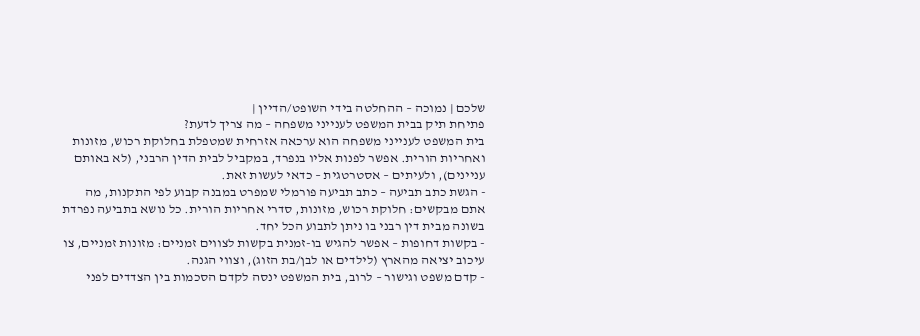שלכם | נמוכה – ההחלטה בידי השופט/הדיין |
פתיחת תיק בבית המשפט לענייני משפחה – מה צריך לדעת?
בית המשפט לענייני משפחה הוא ערכאה אזרחית שמטפלת בחלוקת רכוש, מזונות ואחריות הורית. אפשר לפנות אליו בנפרד, במקביל לבית הדין הרבני, (לא באותם עניינים), ולעיתים – אסטרטגית – כדאי לעשות זאת.
- הגשת כתב תביעה – כתב תביעה פורמלי שמפרט במבנה קבוע לפי התקנות, מה אתם מבקשים: חלוקת רכוש, מזונות, סדרי אחריות הורית. כל נושא בתביעה נפרדת בשונה מבית דין רבני בו ניתן לתבוע הכל יחד.
- בקשות דחופות – אפשר להגיש בו-זמנית בקשות לצווים זמניים: מזונות זמניים, צו עיכוב יציאה מהארץ (לילדים או לבן/בת הזוג), וצווי הגנה.
- קדם משפט וגישור – לרוב, בית המשפט ינסה לקדם הסכמות בין הצדדים לפני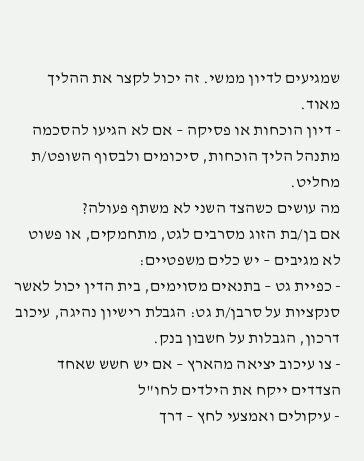שמגיעים לדיון ממשי. זה יכול לקצר את ההליך מאוד.
- דיון הוכחות או פסיקה – אם לא הגיעו להסכמה מתנהל הליך הוכחות, סיכומים ולבסוף השופט/ת מחליט.
מה עושים כשהצד השני לא משתף פעולה?
אם בן/בת הזוג מסרבים לגט, מתחמקים, או פשוט לא מגיבים – יש כלים משפטיים:
- כפיית גט – בתנאים מסוימים, בית הדין יכול לאשר סנקציות על סרבן/ת גט: הגבלת רישיון נהיגה, עיכוב דרכון, הגבלות על חשבון בנק.
- צו עיכוב יציאה מהארץ – אם יש חשש שאחד הצדדים ייקח את הילדים לחו"ל
- עיקולים ואמצעי לחץ – דרך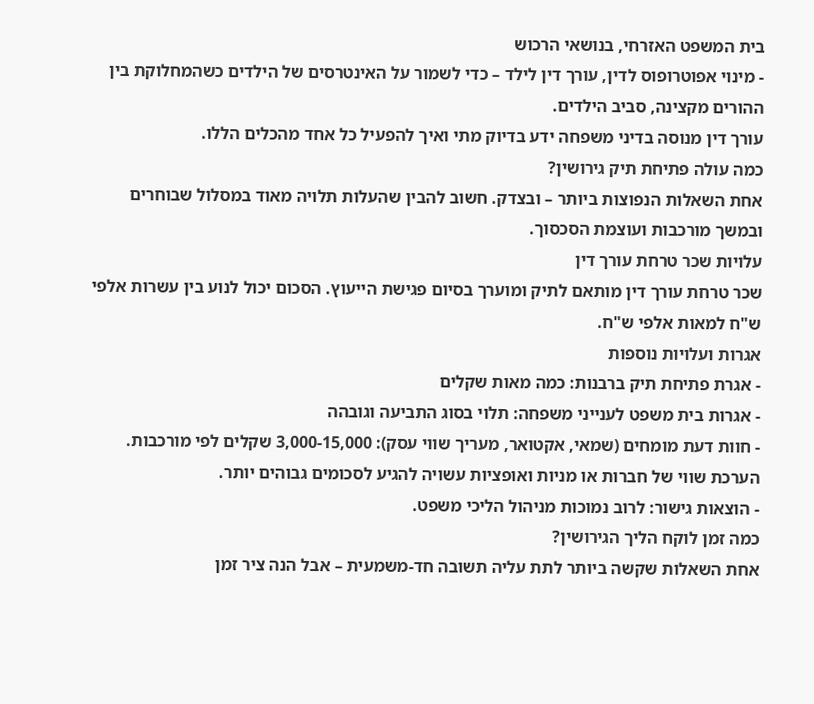בית המשפט האזרחי, בנושאי הרכוש
- מינוי אפוטרופוס לדין, עורך דין לילד – כדי לשמור על האינטרסים של הילדים כשהמחלוקת בין ההורים מקצינה, סביב הילדים.
עורך דין מנוסה בדיני משפחה ידע בדיוק מתי ואיך להפעיל כל אחד מהכלים הללו.
כמה עולה פתיחת תיק גירושין?
אחת השאלות הנפוצות ביותר – ובצדק. חשוב להבין שהעלות תלויה מאוד במסלול שבוחרים ובמשך מורכבות ועוצמת הסכסוך.
עלויות שכר טרחת עורך דין
שכר טרחת עורך דין מותאם לתיק ומוערך בסיום פגישת הייעוץ. הסכום יכול לנוע בין עשרות אלפי ש"ח למאות אלפי ש"ח.
אגרות ועלויות נוספות
- אגרת פתיחת תיק ברבנות: כמה מאות שקלים
- אגרות בית משפט לענייני משפחה: תלוי בסוג התביעה וגובהה
- חוות דעת מומחים (שמאי, אקטואר, מעריך שווי עסק): 3,000-15,000 שקלים לפי מורכבות. הערכת שווי של חברות או מניות ואופציות עשויה להגיע לסכומים גבוהים יותר.
- הוצאות גישור: לרוב נמוכות מניהול הליכי משפט.
כמה זמן לוקח הליך הגירושין?
אחת השאלות שקשה ביותר לתת עליה תשובה חד-משמעית – אבל הנה ציר זמן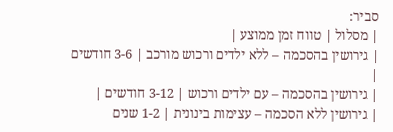סביר:
| מסלול | טווח זמן ממוצע |
| גירושין בהסכמה – ללא ילדים ורכוש מורכב | 3-6 חודשים |
| גירושין בהסכמה – עם ילדים ורכוש | 3-12 חודשים |
| גירושין ללא הסכמה – עצימות בינונית | 1-2 שנים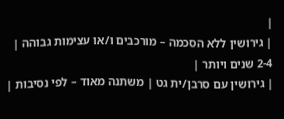|
| גירושין ללא הסכמה – מורכבים ו/או עצימות גבוהה | 2-4 שנים ויותר |
| גירושין עם סרבן/ית גט | משתנה מאוד – לפי נסיבות |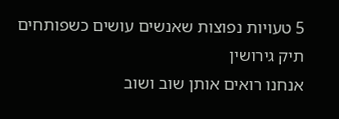5 טעויות נפוצות שאנשים עושים כשפותחים תיק גירושין
אנחנו רואים אותן שוב ושוב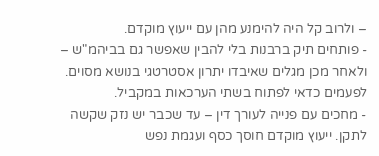– ולרוב קל היה להימנע מהן עם ייעוץ מוקדם.
- פותחים תיק ברבנות בלי להבין שאפשר גם בביהמ"ש – ולאחר מכן מגלים שאיבדו יתרון אסטרטגי בנושא מסוים. לפעמים כדאי לפתוח בשתי הערכאות במקביל.
- מחכים עם פנייה לעורך דין – עד שכבר יש נזק שקשה לתקן. ייעוץ מוקדם חוסך כסף ועגמת נפש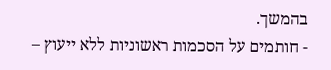בהמשך.
- חותמים על הסכמות ראשוניות ללא ייעוץ –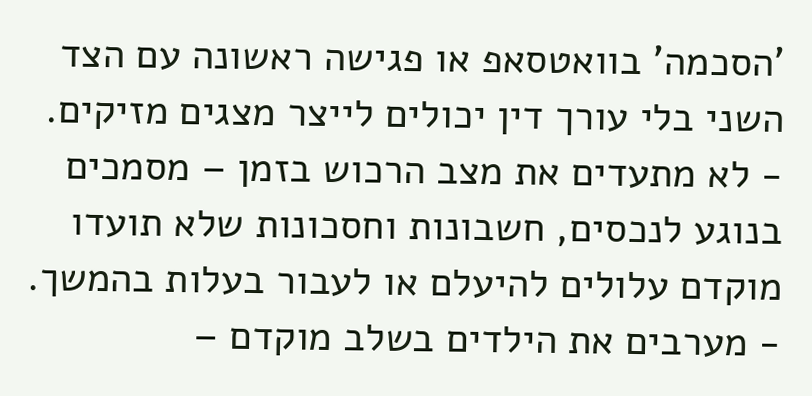'הסכמה' בוואטסאפ או פגישה ראשונה עם הצד השני בלי עורך דין יכולים לייצר מצגים מזיקים.
- לא מתעדים את מצב הרכוש בזמן – מסמכים בנוגע לנכסים, חשבונות וחסכונות שלא תועדו מוקדם עלולים להיעלם או לעבור בעלות בהמשך.
- מערבים את הילדים בשלב מוקדם –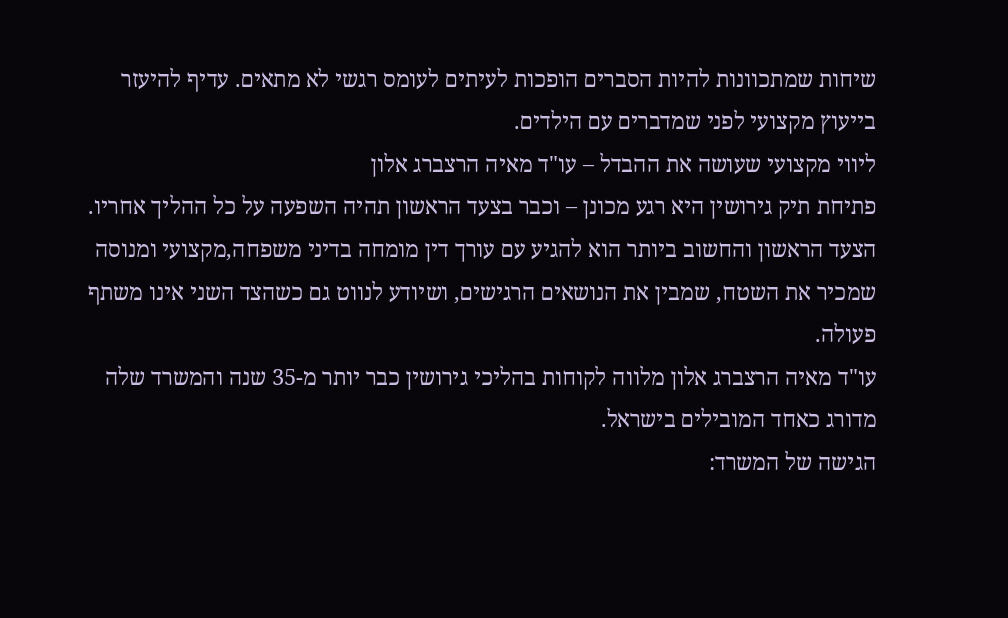שיחות שמתכוונות להיות הסברים הופכות לעיתים לעומס רגשי לא מתאים. עדיף להיעזר בייעוץ מקצועי לפני שמדברים עם הילדים.
ליווי מקצועי שעושה את ההבדל – עו"ד מאיה הרצברג אלון
פתיחת תיק גירושין היא רגע מכונן – וכבר בצעד הראשון תהיה השפעה על כל ההליך אחריו. הצעד הראשון והחשוב ביותר הוא להגיע עם עורך דין מומחה בדיני משפחה,מקצועי ומנוסה שמכיר את השטח, שמבין את הנושאים הרגישים, ושיודע לנווט גם כשהצד השני אינו משתף פעולה.
עו"ד מאיה הרצברג אלון מלווה לקוחות בהליכי גירושין כבר יותר מ-35 שנה והמשרד שלה מדורג כאחד המובילים בישראל.
הגישה של המשרד: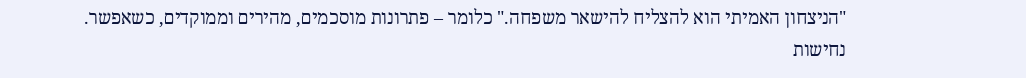"הניצחון האמיתי הוא להצליח להישאר משפחה." כלומר – פתרונות מוסכמים, מהירים וממוקדים, כשאפשר. נחישות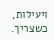ויעילות, כשצריך.